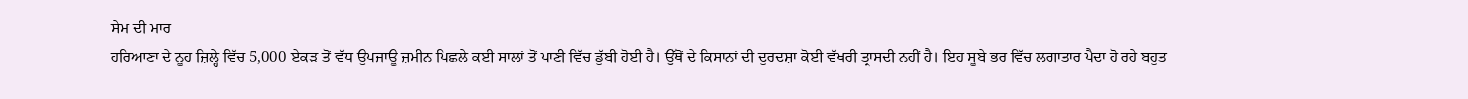ਸੇਮ ਦੀ ਮਾਰ
ਹਰਿਆਣਾ ਦੇ ਨੂਹ ਜ਼ਿਲ੍ਹੇ ਵਿੱਚ 5,000 ਏਕੜ ਤੋਂ ਵੱਧ ਉਪਜਾਊ ਜ਼ਮੀਨ ਪਿਛਲੇ ਕਈ ਸਾਲਾਂ ਤੋਂ ਪਾਣੀ ਵਿੱਚ ਡੁੱਬੀ ਹੋਈ ਹੈ। ਉੱਥੋਂ ਦੇ ਕਿਸਾਨਾਂ ਦੀ ਦੁਰਦਸ਼ਾ ਕੋਈ ਵੱਖਰੀ ਤ੍ਰਾਸਦੀ ਨਹੀਂ ਹੈ। ਇਹ ਸੂਬੇ ਭਰ ਵਿੱਚ ਲਗਾਤਾਰ ਪੈਦਾ ਹੋ ਰਹੇ ਬਹੁਤ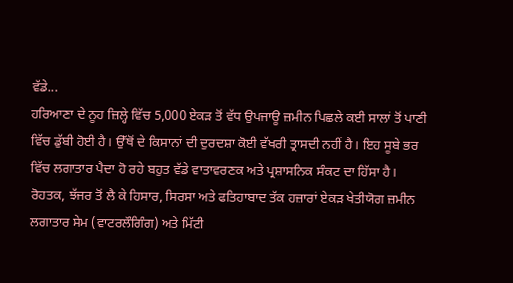ਵੱਡੇ...
ਹਰਿਆਣਾ ਦੇ ਨੂਹ ਜ਼ਿਲ੍ਹੇ ਵਿੱਚ 5,000 ਏਕੜ ਤੋਂ ਵੱਧ ਉਪਜਾਊ ਜ਼ਮੀਨ ਪਿਛਲੇ ਕਈ ਸਾਲਾਂ ਤੋਂ ਪਾਣੀ ਵਿੱਚ ਡੁੱਬੀ ਹੋਈ ਹੈ। ਉੱਥੋਂ ਦੇ ਕਿਸਾਨਾਂ ਦੀ ਦੁਰਦਸ਼ਾ ਕੋਈ ਵੱਖਰੀ ਤ੍ਰਾਸਦੀ ਨਹੀਂ ਹੈ। ਇਹ ਸੂਬੇ ਭਰ ਵਿੱਚ ਲਗਾਤਾਰ ਪੈਦਾ ਹੋ ਰਹੇ ਬਹੁਤ ਵੱਡੇ ਵਾਤਾਵਰਣਕ ਅਤੇ ਪ੍ਰਸ਼ਾਸਨਿਕ ਸੰਕਟ ਦਾ ਹਿੱਸਾ ਹੈ। ਰੋਹਤਕ, ਝੱਜਰ ਤੋਂ ਲੈ ਕੇ ਹਿਸਾਰ, ਸਿਰਸਾ ਅਤੇ ਫਤਿਹਾਬਾਦ ਤੱਕ ਹਜ਼ਾਰਾਂ ਏਕੜ ਖੇਤੀਯੋਗ ਜ਼ਮੀਨ ਲਗਾਤਾਰ ਸੇਮ (ਵਾਟਰਲੌਗਿੰਗ) ਅਤੇ ਮਿੱਟੀ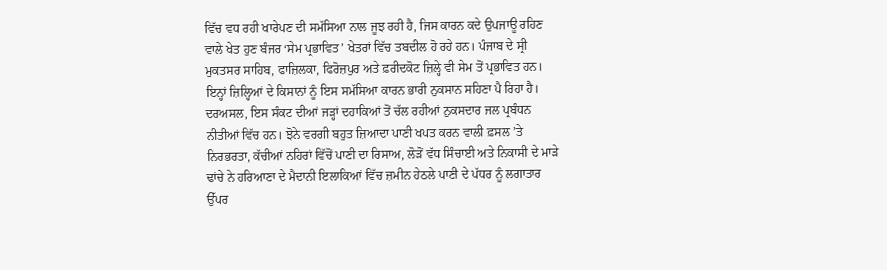ਵਿੱਚ ਵਧ ਰਹੀ ਖਾਰੇਪਣ ਦੀ ਸਮੱਸਿਆ ਨਾਲ ਜੂਝ ਰਹੀ ਹੈ, ਜਿਸ ਕਾਰਨ ਕਦੇ ਉਪਜਾਊ ਰਹਿਣ ਵਾਲੇ ਖੇਤ ਹੁਣ ਬੰਜਰ ‘ਸੇਮ ਪ੍ਰਭਾਵਿਤ’ ਖੇਤਰਾਂ ਵਿੱਚ ਤਬਦੀਲ ਹੋ ਰਹੇ ਹਨ। ਪੰਜਾਬ ਦੇ ਸ੍ਰੀ ਮੁਕਤਸਰ ਸਾਹਿਬ, ਫਾਜ਼ਿਲਕਾ, ਫਿਰੋਜ਼ਪੁਰ ਅਤੇ ਫ਼ਰੀਦਕੋਟ ਜ਼ਿਲ੍ਹੇ ਵੀ ਸੇਮ ਤੋਂ ਪ੍ਰਭਾਵਿਤ ਹਨ। ਇਨ੍ਹਾਂ ਜ਼ਿਲ੍ਹਿਆਂ ਦੇ ਕਿਸਾਨਾਂ ਨੂੰ ਇਸ ਸਮੱਸਿਆ ਕਾਰਨ ਭਾਰੀ ਨੁਕਸਾਨ ਸਹਿਣਾ ਪੈ ਰਿਹਾ ਹੈ।
ਦਰਅਸਲ, ਇਸ ਸੰਕਟ ਦੀਆਂ ਜੜ੍ਹਾਂ ਦਹਾਕਿਆਂ ਤੋਂ ਚੱਲ ਰਹੀਆਂ ਨੁਕਸਦਾਰ ਜਲ ਪ੍ਰਬੰਧਨ ਨੀਤੀਆਂ ਵਿੱਚ ਹਨ। ਝੋਨੇ ਵਰਗੀ ਬਹੁਤ ਜ਼ਿਆਦਾ ਪਾਣੀ ਖਪਤ ਕਰਨ ਵਾਲੀ ਫ਼ਸਲ ’ਤੇ ਨਿਰਭਰਤਾ, ਕੱਚੀਆਂ ਨਹਿਰਾਂ ਵਿੱਚੋਂ ਪਾਣੀ ਦਾ ਰਿਸਾਅ, ਲੋੜੋਂ ਵੱਧ ਸਿੰਚਾਈ ਅਤੇ ਨਿਕਾਸੀ ਦੇ ਮਾੜੇ ਢਾਂਚੇ ਨੇ ਹਰਿਆਣਾ ਦੇ ਮੈਦਾਨੀ ਇਲਾਕਿਆਂ ਵਿੱਚ ਜ਼ਮੀਨ ਹੇਠਲੇ ਪਾਣੀ ਦੇ ਪੱਧਰ ਨੂੰ ਲਗਾਤਾਰ ਉੱਪਰ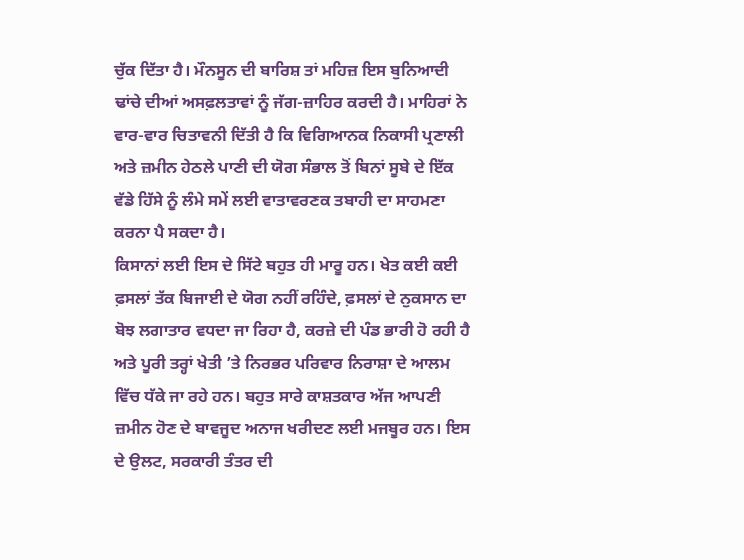ਚੁੱਕ ਦਿੱਤਾ ਹੈ। ਮੌਨਸੂਨ ਦੀ ਬਾਰਿਸ਼ ਤਾਂ ਮਹਿਜ਼ ਇਸ ਬੁਨਿਆਦੀ ਢਾਂਚੇ ਦੀਆਂ ਅਸਫ਼ਲਤਾਵਾਂ ਨੂੰ ਜੱਗ-ਜ਼ਾਹਿਰ ਕਰਦੀ ਹੈ। ਮਾਹਿਰਾਂ ਨੇ ਵਾਰ-ਵਾਰ ਚਿਤਾਵਨੀ ਦਿੱਤੀ ਹੈ ਕਿ ਵਿਗਿਆਨਕ ਨਿਕਾਸੀ ਪ੍ਰਣਾਲੀ ਅਤੇ ਜ਼ਮੀਨ ਹੇਠਲੇ ਪਾਣੀ ਦੀ ਯੋਗ ਸੰਭਾਲ ਤੋਂ ਬਿਨਾਂ ਸੂਬੇ ਦੇ ਇੱਕ ਵੱਡੇ ਹਿੱਸੇ ਨੂੰ ਲੰਮੇ ਸਮੇਂ ਲਈ ਵਾਤਾਵਰਣਕ ਤਬਾਹੀ ਦਾ ਸਾਹਮਣਾ ਕਰਨਾ ਪੈ ਸਕਦਾ ਹੈ।
ਕਿਸਾਨਾਂ ਲਈ ਇਸ ਦੇ ਸਿੱਟੇ ਬਹੁਤ ਹੀ ਮਾਰੂ ਹਨ। ਖੇਤ ਕਈ ਕਈ ਫ਼ਸਲਾਂ ਤੱਕ ਬਿਜਾਈ ਦੇ ਯੋਗ ਨਹੀਂ ਰਹਿੰਦੇ, ਫ਼ਸਲਾਂ ਦੇ ਨੁਕਸਾਨ ਦਾ ਬੋਝ ਲਗਾਤਾਰ ਵਧਦਾ ਜਾ ਰਿਹਾ ਹੈ, ਕਰਜ਼ੇ ਦੀ ਪੰਡ ਭਾਰੀ ਹੋ ਰਹੀ ਹੈ ਅਤੇ ਪੂਰੀ ਤਰ੍ਹਾਂ ਖੇਤੀ ’ਤੇ ਨਿਰਭਰ ਪਰਿਵਾਰ ਨਿਰਾਸ਼ਾ ਦੇ ਆਲਮ ਵਿੱਚ ਧੱਕੇ ਜਾ ਰਹੇ ਹਨ। ਬਹੁਤ ਸਾਰੇ ਕਾਸ਼ਤਕਾਰ ਅੱਜ ਆਪਣੀ ਜ਼ਮੀਨ ਹੋਣ ਦੇ ਬਾਵਜੂਦ ਅਨਾਜ ਖਰੀਦਣ ਲਈ ਮਜਬੂਰ ਹਨ। ਇਸ ਦੇ ਉਲਟ, ਸਰਕਾਰੀ ਤੰਤਰ ਦੀ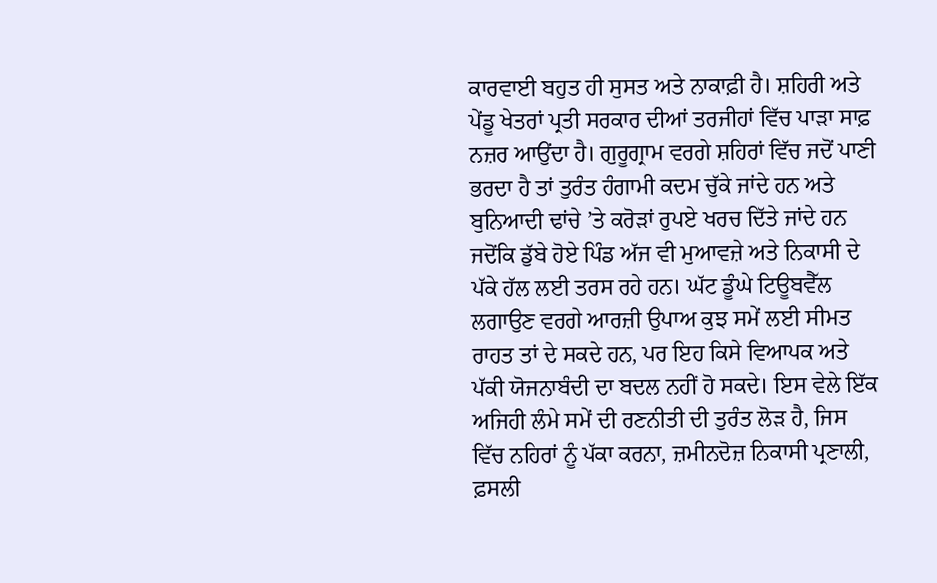ਕਾਰਵਾਈ ਬਹੁਤ ਹੀ ਸੁਸਤ ਅਤੇ ਨਾਕਾਫ਼ੀ ਹੈ। ਸ਼ਹਿਰੀ ਅਤੇ ਪੇਂਡੂ ਖੇਤਰਾਂ ਪ੍ਰਤੀ ਸਰਕਾਰ ਦੀਆਂ ਤਰਜੀਹਾਂ ਵਿੱਚ ਪਾੜਾ ਸਾਫ਼ ਨਜ਼ਰ ਆਉਂਦਾ ਹੈ। ਗੁਰੂਗ੍ਰਾਮ ਵਰਗੇ ਸ਼ਹਿਰਾਂ ਵਿੱਚ ਜਦੋਂ ਪਾਣੀ ਭਰਦਾ ਹੈ ਤਾਂ ਤੁਰੰਤ ਹੰਗਾਮੀ ਕਦਮ ਚੁੱਕੇ ਜਾਂਦੇ ਹਨ ਅਤੇ ਬੁਨਿਆਦੀ ਢਾਂਚੇ ’ਤੇ ਕਰੋੜਾਂ ਰੁਪਏ ਖਰਚ ਦਿੱਤੇ ਜਾਂਦੇ ਹਨ ਜਦੋਂਕਿ ਡੁੱਬੇ ਹੋਏ ਪਿੰਡ ਅੱਜ ਵੀ ਮੁਆਵਜ਼ੇ ਅਤੇ ਨਿਕਾਸੀ ਦੇ ਪੱਕੇ ਹੱਲ ਲਈ ਤਰਸ ਰਹੇ ਹਨ। ਘੱਟ ਡੂੰਘੇ ਟਿਊਬਵੈੱਲ ਲਗਾਉਣ ਵਰਗੇ ਆਰਜ਼ੀ ਉਪਾਅ ਕੁਝ ਸਮੇਂ ਲਈ ਸੀਮਤ ਰਾਹਤ ਤਾਂ ਦੇ ਸਕਦੇ ਹਨ, ਪਰ ਇਹ ਕਿਸੇ ਵਿਆਪਕ ਅਤੇ ਪੱਕੀ ਯੋਜਨਾਬੰਦੀ ਦਾ ਬਦਲ ਨਹੀਂ ਹੋ ਸਕਦੇ। ਇਸ ਵੇਲੇ ਇੱਕ ਅਜਿਹੀ ਲੰਮੇ ਸਮੇਂ ਦੀ ਰਣਨੀਤੀ ਦੀ ਤੁਰੰਤ ਲੋੜ ਹੈ, ਜਿਸ ਵਿੱਚ ਨਹਿਰਾਂ ਨੂੰ ਪੱਕਾ ਕਰਨਾ, ਜ਼ਮੀਨਦੋਜ਼ ਨਿਕਾਸੀ ਪ੍ਰਣਾਲੀ, ਫ਼ਸਲੀ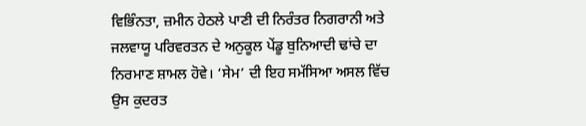ਵਿਭਿੰਨਤਾ, ਜ਼ਮੀਨ ਹੇਠਲੇ ਪਾਣੀ ਦੀ ਨਿਰੰਤਰ ਨਿਗਰਾਨੀ ਅਤੇ ਜਲਵਾਯੂ ਪਰਿਵਰਤਨ ਦੇ ਅਨੁਕੂਲ ਪੇਂਡੂ ਬੁਨਿਆਦੀ ਢਾਂਚੇ ਦਾ ਨਿਰਮਾਣ ਸ਼ਾਮਲ ਹੋਵੇ। ‘ਸੇਮ’ ਦੀ ਇਹ ਸਮੱਸਿਆ ਅਸਲ ਵਿੱਚ ਉਸ ਕੁਦਰਤ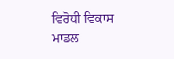ਵਿਰੋਧੀ ਵਿਕਾਸ ਮਾਡਲ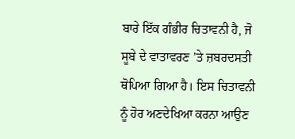ਬਾਰੇ ਇੱਕ ਗੰਭੀਰ ਚਿਤਾਵਨੀ ਹੈ, ਜੋ ਸੂਬੇ ਦੇ ਵਾਤਾਵਰਣ ’ਤੇ ਜ਼ਬਰਦਸਤੀ ਥੋਪਿਆ ਗਿਆ ਹੈ। ਇਸ ਚਿਤਾਵਨੀ ਨੂੰ ਹੋਰ ਅਣਦੇਖਿਆ ਕਰਨਾ ਆਉਣ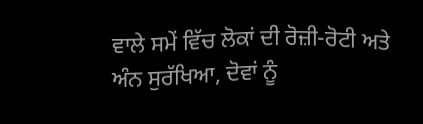ਵਾਲੇ ਸਮੇਂ ਵਿੱਚ ਲੋਕਾਂ ਦੀ ਰੋਜ਼ੀ-ਰੋਟੀ ਅਤੇ ਅੰਨ ਸੁਰੱਖਿਆ, ਦੋਵਾਂ ਨੂੰ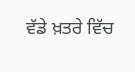ਵੱਡੇ ਖ਼ਤਰੇ ਵਿੱਚ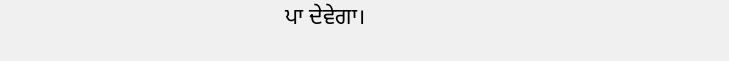ਪਾ ਦੇਵੇਗਾ।